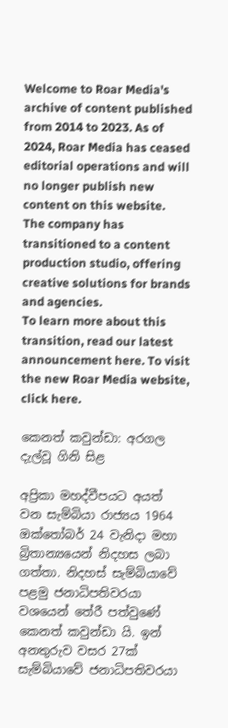Welcome to Roar Media's archive of content published from 2014 to 2023. As of 2024, Roar Media has ceased editorial operations and will no longer publish new content on this website.
The company has transitioned to a content production studio, offering creative solutions for brands and agencies.
To learn more about this transition, read our latest announcement here. To visit the new Roar Media website, click here.

කෙනත් කවුන්ඩා: අරගල දැල්වූ ගිනි සිළ

අප්‍රිකා මහද්වීපයට අයත් වන සැම්බියා රාජ්‍යය 1964 ඔක්තෝබර් 24 වැනිදා මහා බ්‍රිතාන්‍යයෙන් නිදහස ලබා ගත්තා. නිදහස් සැම්බියාවේ පළමු ජනාධිපතිවරයා වශයෙන් තේරී පත්වුණේ කෙනත් කවුන්ඩා යි. ඉන් අනතුරුව වසර 27ක් සැම්බියාවේ ජනාධිපතිවරයා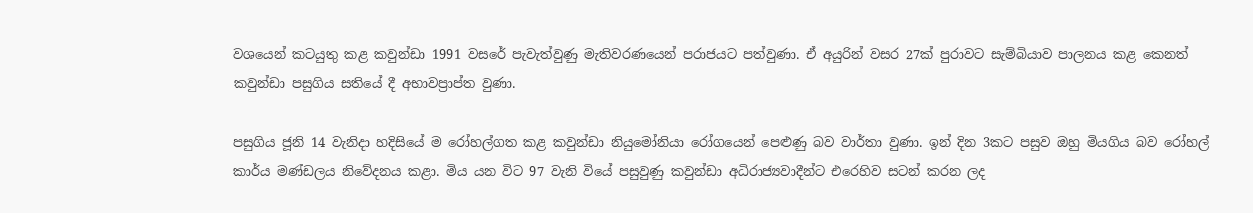වශයෙන් කටයුතු කළ කවුන්ඩා 1991 වසරේ පැවැත්වුණු මැතිවරණයෙන් පරාජයට පත්වුණා. ඒ අයුරින් වසර 27ක් පුරාවට සැම්බියාව පාලනය කළ කෙනත් කවුන්ඩා පසුගිය සතියේ දී අභාවප්‍රාප්ත වුණා.

පසුගිය ජූනි 14 වැනිදා හදිසියේ ම රෝහල්ගත කළ කවුන්ඩා නියුමෝනියා රෝගයෙන් පෙළුණු බව වාර්තා වුණා. ඉන් දින 3කට පසුව ඔහු මියගිය බව රෝහල් කාර්ය මණ්ඩලය නිවේදනය කළා. මිය යන විට 97 වැනි වියේ පසුවුණු කවුන්ඩා අධිරාජ්‍යවාදීන්ට එරෙහිව සටන් කරන ලද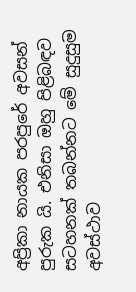අප්‍රිකා නායක පරපුරේ අවසන් පුරුක යි. එනිසා ඔහු පිළිබඳව සටහනක් තබන්නට මේ සුදුසුම අවස්ථාව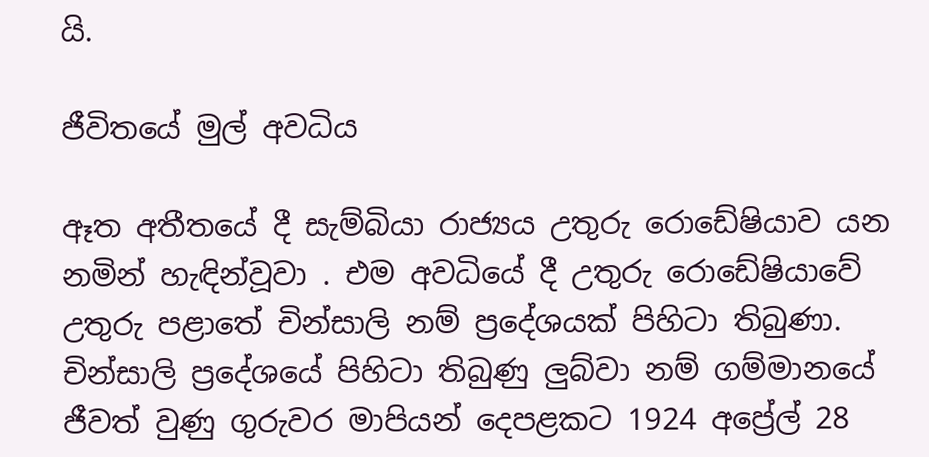යි.

ජීවිතයේ මුල් අවධිය

ඈත අතීතයේ දී සැම්බියා රාජ්‍යය උතුරු රොඩේෂියාව යන නමින් හැඳින්වූවා . එම අවධියේ දී උතුරු රොඩේෂියාවේ උතුරු පළාතේ චින්සාලි නම් ප්‍රදේශයක් පිහිටා තිබුණා. චින්සාලි ප්‍රදේශයේ පිහිටා තිබුණු ලුබ්වා නම් ගම්මානයේ ජීවත් වුණු ගුරුවර මාපියන් දෙපළකට 1924 අප්‍රේල් 28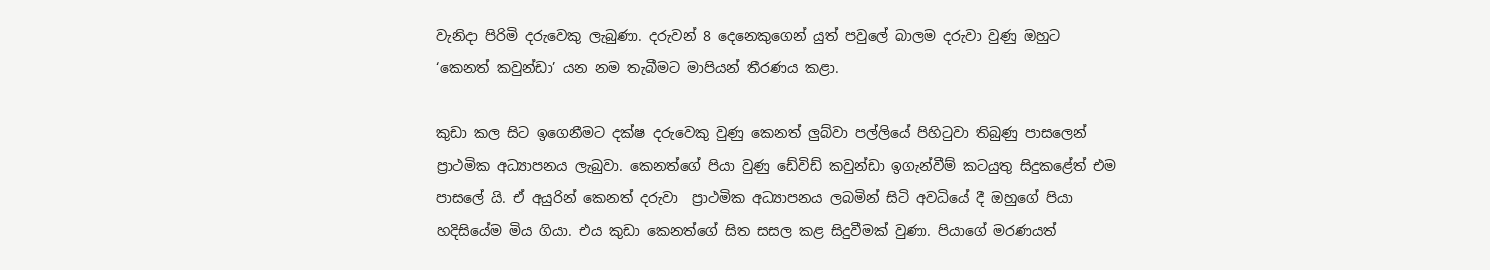වැනිදා පිරිමි දරුවෙකු ලැබුණා. දරුවන් 8 දෙනෙකුගෙන් යුත් පවුලේ බාලම දරුවා වුණු ඔහුට ‘කෙනත් කවුන්ඩා’ යන නම තැබීමට මාපියන් තීරණය කළා.

කුඩා කල සිට ඉගෙනීමට දක්ෂ දරුවෙකු වුණු කෙනත් ලුබ්වා පල්ලියේ පිහිටුවා තිබුණු පාසලෙන් ප්‍රාථමික අධ්‍යාපනය ලැබුවා. කෙනත්ගේ පියා වුණු ඩේවිඩ් කවුන්ඩා ඉගැන්වීම් කටයුතු සිදුකළේත් එම පාසලේ යි. ඒ අයුරින් කෙනත් දරුවා  ප්‍රාථමික අධ්‍යාපනය ලබමින් සිටි අවධියේ දී ඔහුගේ පියා හදිසියේම මිය ගියා. එය කුඩා කෙනත්ගේ සිත සසල කළ සිදුවීමක් වුණා. පියාගේ මරණයත්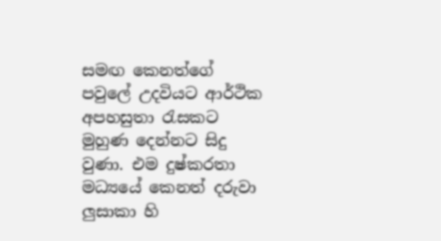සමඟ කෙනත්ගේ පවුලේ උදවියට ආර්ථික අපහසුතා රැසකට මුහුණ දෙන්නට සිදු වුණා. එම දුෂ්කරතා මධ්‍යයේ කෙනත් දරුවා ලුසාකා හි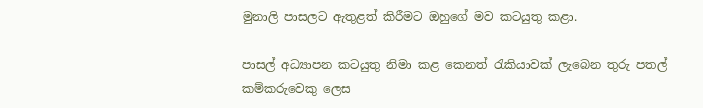මුනාලි පාසලට ඇතුළත් කිරීමට ඔහුගේ මව කටයුතු කළා.

පාසල් අධ්‍යාපන කටයුතු නිමා කළ කෙනත් රැකියාවක් ලැබෙන තුරු පතල් කම්කරුවෙකු ලෙස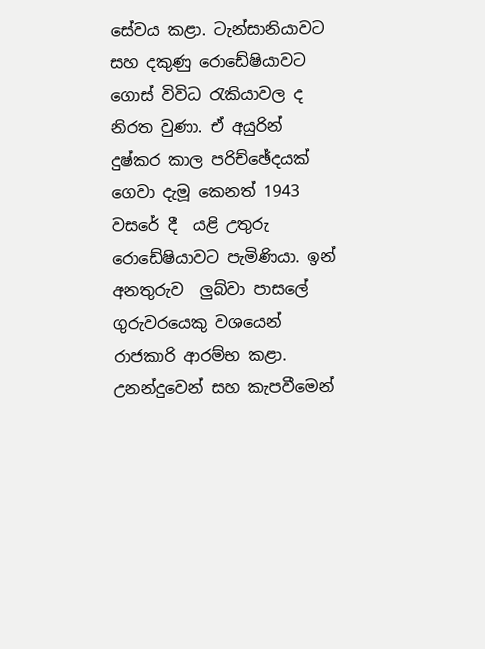සේවය කළා. ටැන්සානියාවට සහ දකුණු රොඩේෂියාවට ගොස් විවිධ රැකියාවල ද නිරත වුණා. ඒ අයුරින් දුෂ්කර කාල පරිච්ඡේදයක් ගෙවා දැමූ කෙනත් 1943 වසරේ දී  යළි උතුරු රොඩේෂියාවට පැමිණියා. ඉන් අනතුරුව  ලුබ්වා පාසලේ ගුරුවරයෙකු වශයෙන් රාජකාරි ආරම්භ කළා. උනන්දුවෙන් සහ කැපවීමෙන්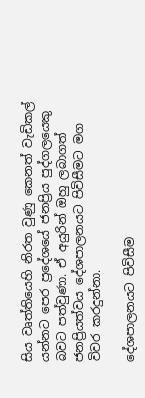සිය වෘත්තියෙහි නිරත වුණු කෙනත් වැඩිකල් යන්නට පෙර ප්‍රදේශයේ ජනප්‍රිය පුද්ගලයෙකු බවට පත්වුණා. ඒ අයුරින් ඔහු ලබාගත් ජනප්‍රියත්වය දේශපාලනයට පිවිසීමට මග විවර කරදුන්නා.

දේශපාලනයට පිවිසීම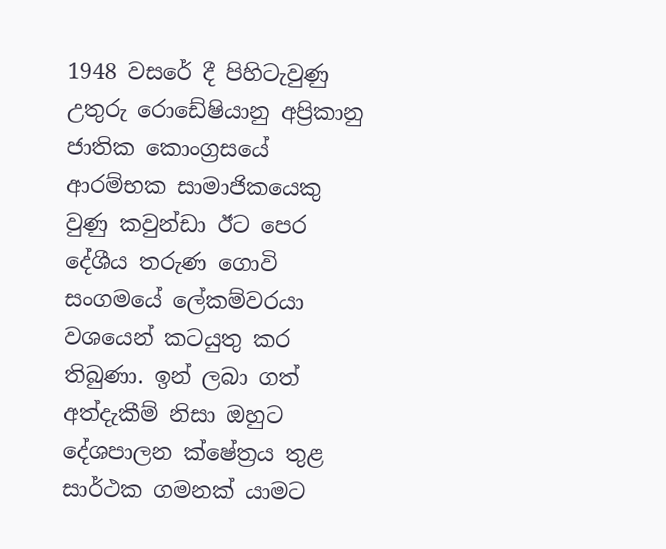1948 වසරේ දී පිහිටැවුණු උතුරු රොඩේෂියානු අප්‍රිකානු ජාතික කොංග්‍රසයේ ආරම්භක සාමාජිකයෙකු වුණු කවුන්ඩා ඊට පෙර දේශීය තරුණ ගොවි සංගමයේ ලේකම්වරයා වශයෙන් කටයුතු කර තිබුණා. ඉන් ලබා ගත් අත්දැකීම් නිසා ඔහුට දේශපාලන ක්ෂේත්‍රය තුළ සාර්ථක ගමනක් යාමට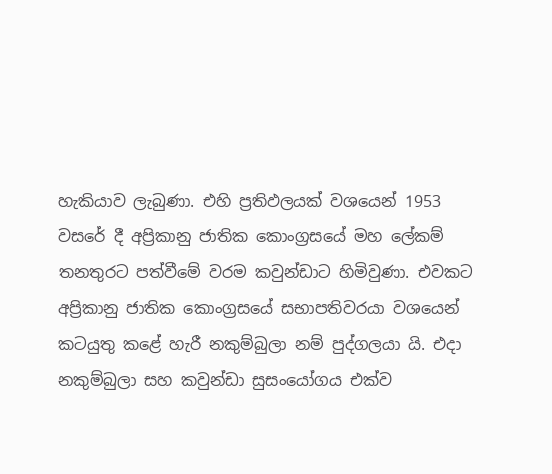හැකියාව ලැබුණා. එහි ප්‍රතිඵලයක් වශයෙන් 1953 වසරේ දී අප්‍රිකානු ජාතික කොංග්‍රසයේ මහ ලේකම් තනතුරට පත්වීමේ වරම කවුන්ඩාට හිමිවුණා. එවකට අප්‍රිකානු ජාතික කොංග්‍රසයේ සභාපතිවරයා වශයෙන් කටයුතු කළේ හැරී නකුම්බුලා නම් පුද්ගලයා යි. එදා නකුම්බුලා සහ කවුන්ඩා සුසංයෝගය එක්ව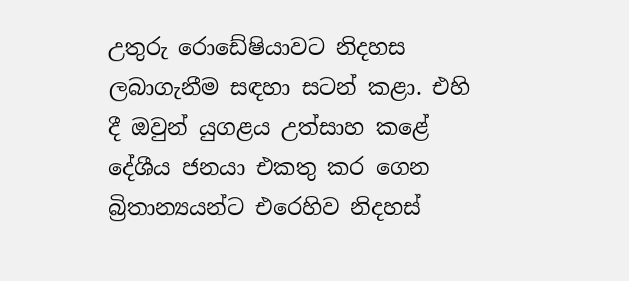උතුරු රොඩේෂියාවට නිදහස ලබාගැනීම සඳහා සටන් කළා. එහි දී ඔවුන් යුගළය උත්සාහ කළේ දේශීය ජනයා එකතු කර ගෙන බ්‍රිතාන්‍යයන්ට එරෙහිව නිදහස්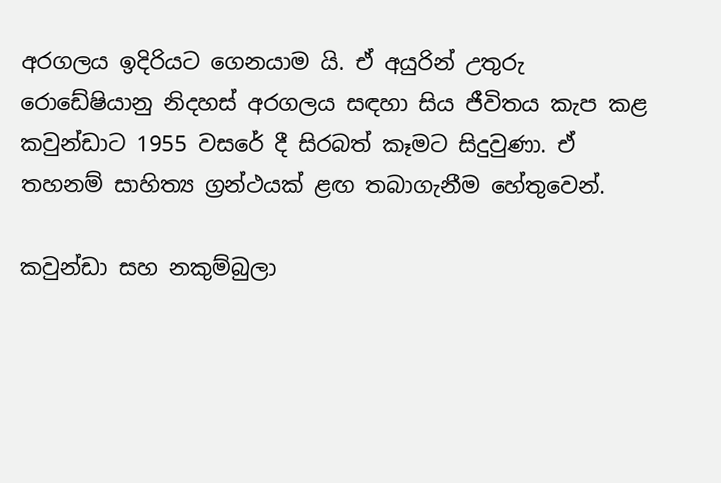අරගලය ඉදිරියට ගෙනයාම යි. ඒ අයුරින් උතුරු රොඩේෂියානු නිදහස් අරගලය සඳහා සිය ජීවිතය කැප කළ කවුන්ඩාට 1955 වසරේ දී සිරබත් කෑමට සිදුවුණා. ඒ තහනම් සාහිත්‍ය ග්‍රන්ථයක් ළඟ තබාගැනීම හේතුවෙන්.

කවුන්ඩා සහ නකුම්බුලා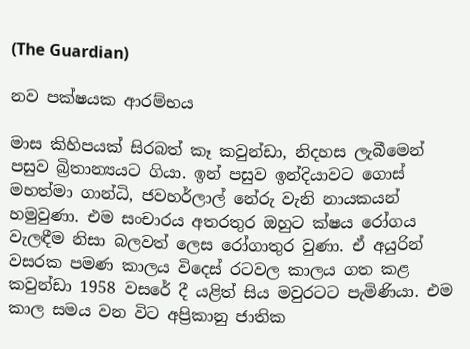(The Guardian)

නව පක්ෂයක ආරම්භය

මාස කිහිපයක් සිරබත් කෑ කවුන්ඩා, නිදහස ලැබීමෙන් පසුව බ්‍රිතාන්‍යයට ගියා. ඉන් පසුව ඉන්දියාවට ගොස් මහත්මා ගාන්ධි, ජවහර්ලාල් නේරු වැනි නායකයන් හමුවුණා. එම සංචාරය අතරතුර ඔහුට ක්ෂය රෝගය වැලඳීම නිසා බලවත් ලෙස රෝගාතුර වුණා. ඒ අයුරින් වසරක පමණ කාලය විදෙස් රටවල කාලය ගත කළ කවුන්ඩා 1958 වසරේ දී යළිත් සිය මවුරටට පැමිණියා. එම කාල සමය වන විට අප්‍රිකානු ජාතික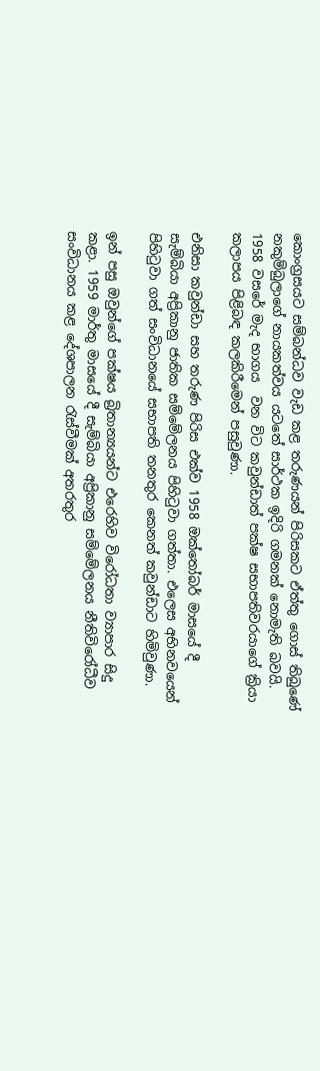කොංග්‍රසයට සම්බන්ධව වැඩ කළ තරුණයන් පිරිසකට ඒත්තු ගොස් තිබුණේ නකුම්බුලාගේ නායකත්වය යටතේ සාර්ථක ඉදිරි ගමනක් නොමැති බවයි.  1958 වසරේ මැද භාගය  වන විට කවුන්ඩාත් පක්ෂ සභාපතිවරයාගේ ක්‍රියා කලාපය පිළිබඳ කලකිරීමෙන් පසුවුණා.

එනිසා කවුන්ඩා සහ තරුණ පිරිස එක්ව 1958 ඔක්තෝබර් මාසයේ දී සැම්බියා අප්‍රිකානු ජාතික සම්මේලනය පිහිටුවා ගත්තා. එලෙස අභිනවයෙන් පිහිටුවා ගත් සංවිධානයේ සභාපති තනතුර කෙනත් කවුන්ඩාට හිමිවුණා.

ඉන් පසු ඔවුන්ගේ පක්ෂය බ්‍රිතාන්‍යයන්ට එරෙහිව විරෝධතා ව්‍යාපාර සිදු කළා. 1959 මාර්තු මාසයේ දී සැම්බියා අප්‍රිකානු සම්මේලනය නීතිවිරෝධීව සංවිධානය කළ දේශපාලන රැස්වීමක් අතරතුර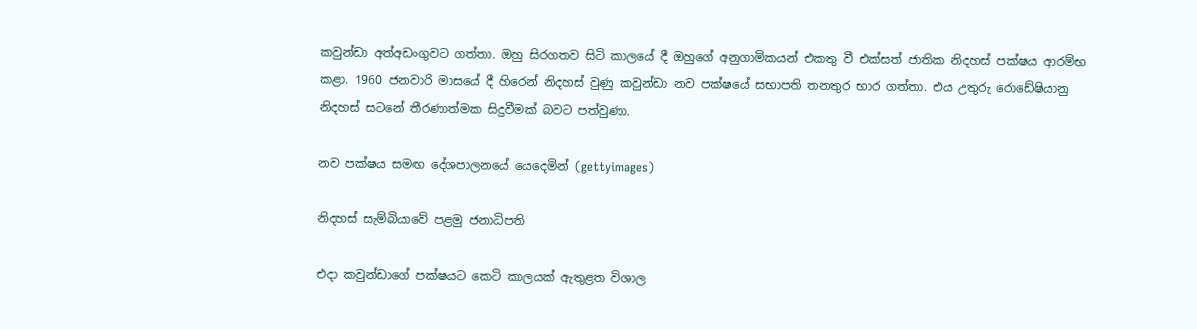කවුන්ඩා අත්අඩංගුවට ගත්තා. ඔහු සිරගතව සිටි කාලයේ දී ඔහුගේ අනුගාමිකයන් එකතු වී එක්සත් ජාතික නිදහස් පක්ෂය ආරම්භ කළා. 1960 ජනවාරි මාසයේ දී හිරෙන් නිදහස් වුණු කවුන්ඩා නව පක්ෂයේ සභාපති තනතුර භාර ගත්තා. එය උතුරු රොඩේෂියානු නිදහස් සටනේ තීරණාත්මක සිදුවීමක් බවට පත්වුණා.

නව පක්ෂය සමඟ දේශපාලනයේ යෙදෙමින් (gettyimages)

නිදහස් සැම්බියාවේ පළමු ජනාධිපති

එදා කවුන්ඩාගේ පක්ෂයට කෙටි කාලයක් ඇතුළත විශාල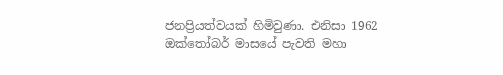ජනප්‍රියත්වයක් හිමිවුණා. එනිසා 1962 ඔක්තෝබර් මාසයේ පැවති මහා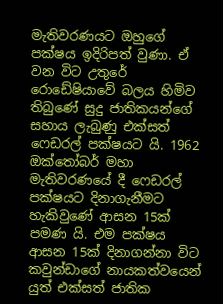මැතිවරණයට ඔහුගේ පක්ෂය ඉදිරිපත් වුණා. ඒ වන විට උතුරේ රොඩේෂියාවේ බලය හිමිව තිබුණේ සුදු ජාතිකයන්ගේ සහාය ලැබුණු එක්සත් ෆෙඩරල් පක්ෂයට යි. 1962 ඔක්තෝබර් මහා මැතිවරණයේ දී ෆෙඩරල් පක්ෂයට දිනාගැනීමට හැකිවුණේ ආසන 15ක් පමණ යි. එම පක්ෂය ආසන 15ක් දිනාගන්නා විට කවුන්ඩාගේ නායකත්වයෙන් යුත් එක්සත් ජාතික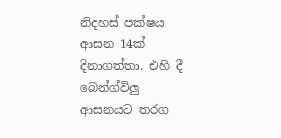නිදහස් පක්ෂය ආසන 14ක් දිනාගත්තා. එහි දී බෙන්ග්විලු ආසනයට තරග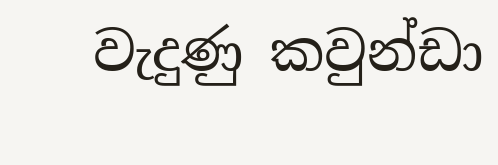වැදුණු කවුන්ඩා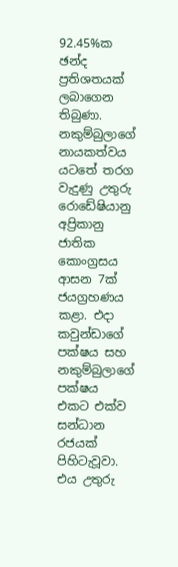92.45%ක ඡන්ද ප්‍රතිශතයක් ලබාගෙන තිබුණා. නකුම්බුලාගේ නායකත්වය යටතේ තරග වැදුණු උතුරු රොඩේෂියානු අප්‍රිකානු ජාතික කොංග්‍රසය ආසන 7ක් ජයග්‍රහණය කළා. එදා කවුන්ඩාගේ පක්ෂය සහ නකුම්බුලාගේ පක්ෂය එකට එක්ව සන්ධාන රජයක් පිහිටැවූවා. එය උතුරු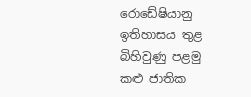රොඩේෂියානු ඉතිහාසය තුළ බිහිවුණු පළමු කළු ජාතික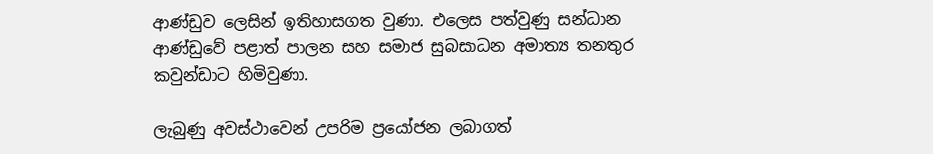ආණ්ඩුව ලෙසින් ඉතිහාසගත වුණා. එලෙස පත්වුණු සන්ධාන ආණ්ඩුවේ පළාත් පාලන සහ සමාජ සුබසාධන අමාත්‍ය තනතුර කවුන්ඩාට හිමිවුණා.

ලැබුණු අවස්ථාවෙන් උපරිම ප්‍රයෝජන ලබාගත්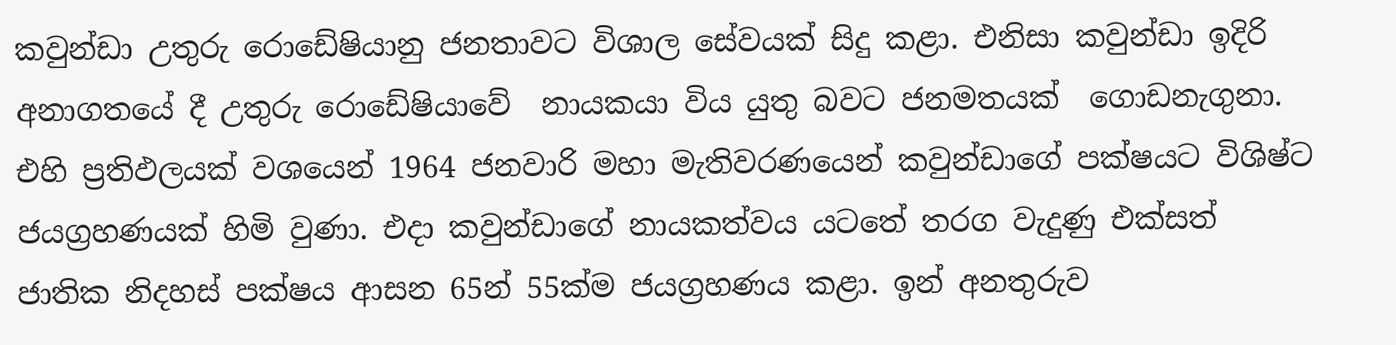කවුන්ඩා උතුරු රොඩේෂියානු ජනතාවට විශාල සේවයක් සිදු කළා. එනිසා කවුන්ඩා ඉදිරි අනාගතයේ දී උතුරු රොඩේෂියාවේ  නායකයා විය යුතු බවට ජනමතයක්  ගොඩනැගුනා. එහි ප්‍රතිඵලයක් වශයෙන් 1964 ජනවාරි මහා මැතිවරණයෙන් කවුන්ඩාගේ පක්ෂයට විශිෂ්ට ජයග්‍රහණයක් හිමි වුණා. එදා කවුන්ඩාගේ නායකත්වය යටතේ තරග වැදුණු එක්සත් ජාතික නිදහස් පක්ෂය ආසන 65න් 55ක්ම ජයග්‍රහණය කළා. ඉන් අනතුරුව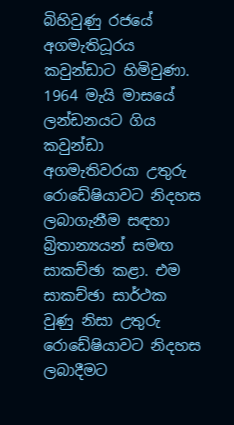බිහිවුණු රජයේ අගමැතිධූරය කවුන්ඩාට හිමිවුණා. 1964 මැයි මාසයේ ලන්ඩනයට ගිය කවුන්ඩා අගමැතිවරයා උතුරු රොඩේෂියාවට නිදහස ලබාගැනීම සඳහා බ්‍රිතාන්‍යයන් සමඟ සාකච්ඡා කළා. එම සාකච්ඡා සාර්ථක වුණු නිසා උතුරු රොඩේෂියාවට නිදහස ලබාදීමට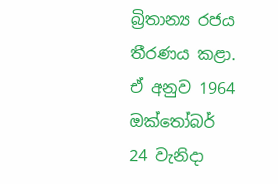බ්‍රිතාන්‍ය රජය තීරණය කළා. ඒ අනුව 1964 ඔක්තෝබර් 24 වැනිදා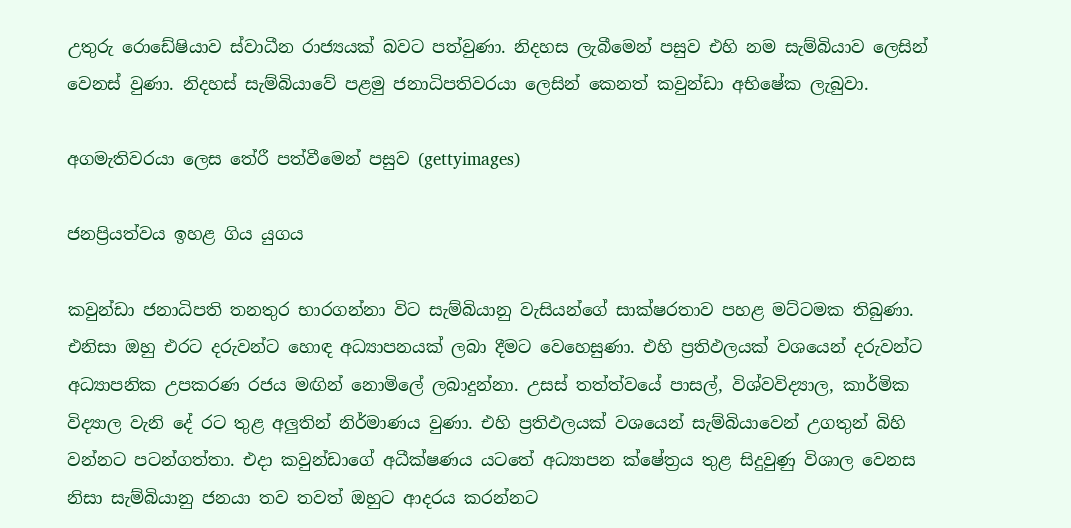උතුරු රොඩේෂියාව ස්වාධීන රාජ්‍යයක් බවට පත්වුණා. නිදහස ලැබීමෙන් පසුව එහි නම සැම්බියාව ලෙසින් වෙනස් වුණා. නිදහස් සැම්බියාවේ පළමු ජනාධිපතිවරයා ලෙසින් කෙනත් කවුන්ඩා අභිෂේක ලැබුවා.

අගමැතිවරයා ලෙස තේරී පත්වීමෙන් පසුව (gettyimages)

ජනප්‍රියත්වය ඉහළ ගිය යුගය

කවුන්ඩා ජනාධිපති තනතුර භාරගන්නා විට සැම්බියානු වැසියන්ගේ සාක්ෂරතාව පහළ මට්ටමක තිබුණා. එනිසා ඔහු එරට දරුවන්ට හොඳ අධ්‍යාපනයක් ලබා දීමට වෙහෙසුණා. එහි ප්‍රතිඵලයක් වශයෙන් දරුවන්ට අධ්‍යාපනික උපකරණ රජය මඟින් නොමිලේ ලබාදුන්නා. උසස් තත්ත්වයේ පාසල්, විශ්වවිද්‍යාල, කාර්මික විද්‍යාල වැනි දේ රට තුළ අලුතින් නිර්මාණය වුණා. එහි ප්‍රතිඵලයක් වශයෙන් සැම්බියාවෙන් උගතුන් බිහි වන්නට පටන්ගත්තා. එදා කවුන්ඩාගේ අධීක්ෂණය යටතේ අධ්‍යාපන ක්ෂේත්‍රය තුළ සිදුවුණු විශාල වෙනස නිසා සැම්බියානු ජනයා තව තවත් ඔහුට ආදරය කරන්නට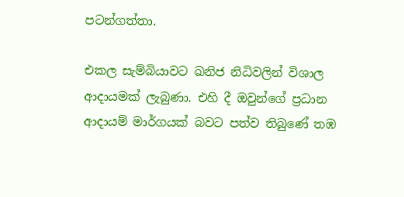පටන්ගත්තා.

එකල සැම්බියාවට ඛනිජ නිධිවලින් විශාල ආදායමක් ලැබුණා. එහි දී ඔවුන්ගේ ප්‍රධාන ආදායම් මාර්ගයක් බවට පත්ව තිබුණේ තඹ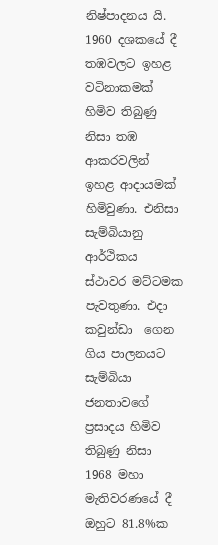නිෂ්පාදනය යි. 1960 දශකයේ දී තඹවලට ඉහළ වටිනාකමක් හිමිව තිබුණු නිසා තඹ ආකරවලින් ඉහළ ආදායමක් හිමිවුණා. එනිසා සැම්බියානු ආර්ථිකය ස්ථාවර මට්ටමක පැවතුණා. එදා කවුන්ඩා  ගෙන ගිය පාලනයට සැම්බියා ජනතාවගේ ප්‍රසාදය හිමිව තිබුණු නිසා 1968 මහා මැතිවරණයේ දී ඔහුට 81.8%ක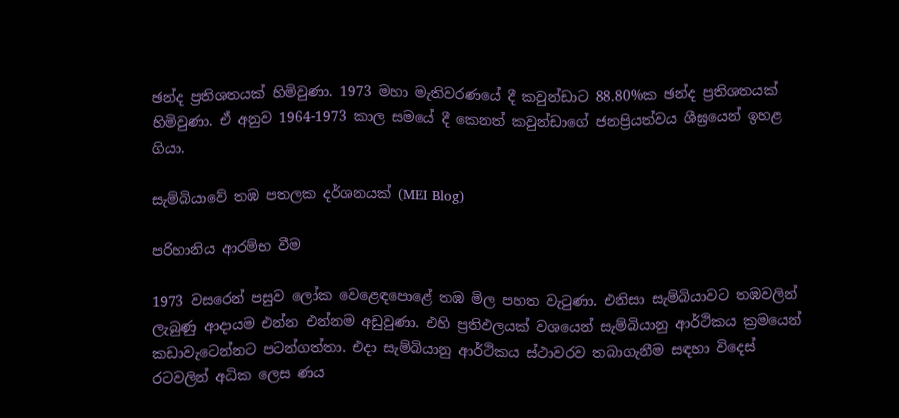ඡන්ද ප්‍රතිශතයක් හිමිවුණා. 1973 මහා මැතිවරණයේ දී කවුන්ඩාට 88.80%ක ඡන්ද ප්‍රතිශතයක් හිමිවුණා. ඒ අනුව 1964-1973 කාල සමයේ දී කෙනත් කවුන්ඩාගේ ජනප්‍රියත්වය ශීඝ්‍රයෙන් ඉහළ ගියා.

සැම්බියාවේ තඹ පතලක දර්ශනයක් (MEI Blog)

පරිහානිය ආරම්භ වීම

1973 වසරෙන් පසුව ලෝක වෙළෙඳපොළේ තඹ මිල පහත වැටුණා. එනිසා සැම්බියාවට තඹවලින් ලැබුණු ආදායම එන්න එන්නම අඩුවුණා. එහි ප්‍රතිඵලයක් වශයෙන් සැම්බියානු ආර්ථිකය ක්‍රමයෙන් කඩාවැටෙන්නට පටන්ගත්තා. එදා සැම්බියානු ආර්ථිකය ස්ථාවරව තබාගැනීම සඳහා විදෙස් රටවලින් අධික ලෙස ණය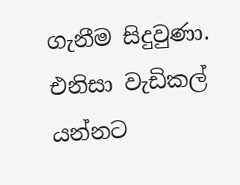ගැනීම සිදුවුණා. එනිසා වැඩිකල් යන්නට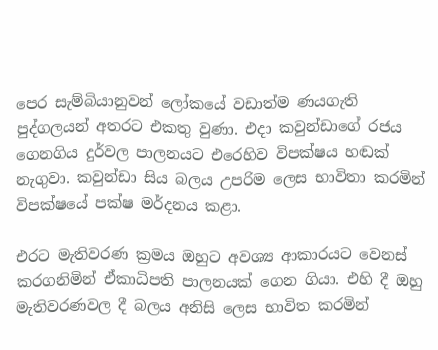පෙර සැම්බියානුවන් ලෝකයේ වඩාත්ම ණයගැති පුද්ගලයන් අතරට එකතු වුණා. එදා කවුන්ඩාගේ රජය ගෙනගිය දුර්වල පාලනයට එරෙහිව විපක්ෂය හඬක් නැගුවා. කවුන්ඩා සිය බලය උපරිම ලෙස භාවිතා කරමින් විපක්ෂයේ පක්ෂ මර්දනය කළා.

එරට මැතිවරණ ක්‍රමය ඔහුට අවශ්‍ය ආකාරයට වෙනස් කරගනිමින් ඒකාධිපති පාලනයක් ගෙන ගියා. එහි දී ඔහු මැතිවරණවල දී බලය අනිසි ලෙස භාවිත කරමින්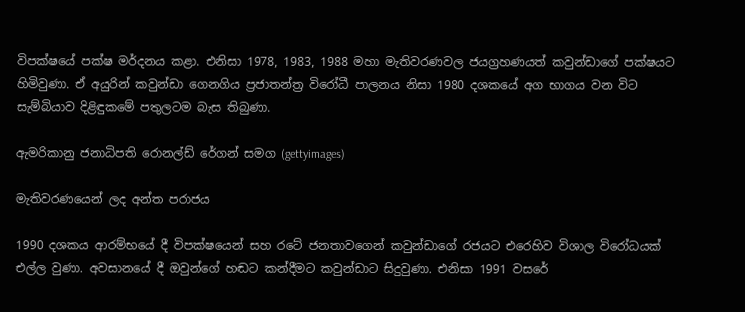විපක්ෂයේ පක්ෂ මර්දනය කළා. එනිසා 1978, 1983, 1988 මහා මැතිවරණවල ජයග්‍රහණයත් කවුන්ඩාගේ පක්ෂයට හිමිවුණා. ඒ අයුරින් කවුන්ඩා ගෙනගිය ප්‍රජාතන්ත්‍ර විරෝධී පාලනය නිසා 1980 දශකයේ අග භාගය වන විට සැම්බියාව දිළිඳුකමේ පතුලටම බැස තිබුණා.

ඇමරිකානු ජනාධිපති රොනල්ඩ් රේගන් සමග (gettyimages)

මැතිවරණයෙන් ලද අන්ත පරාජය

1990 දශකය ආරම්භයේ දී විපක්ෂයෙන් සහ රටේ ජනතාවගෙන් කවුන්ඩාගේ රජයට එරෙහිව විශාල විරෝධයක් එල්ල වුණා. අවසානයේ දී ඔවුන්ගේ හඬට කන්දීමට කවුන්ඩාට සිදුවුණා. එනිසා 1991 වසරේ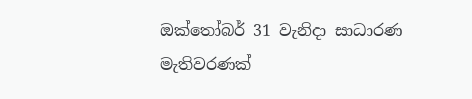ඔක්තෝබර් 31 වැනිදා සාධාරණ මැතිවරණක්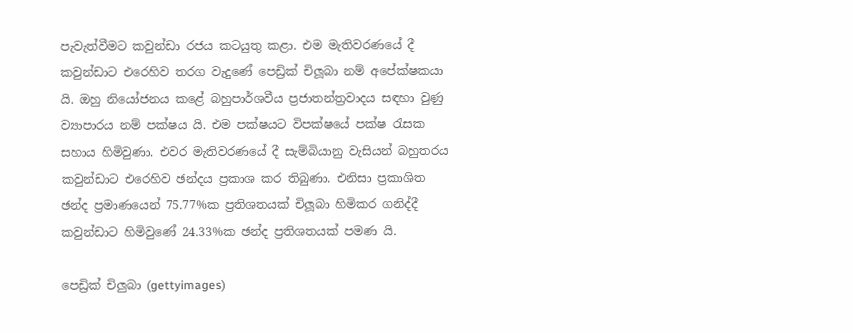පැවැත්වීමට කවුන්ඩා රජය කටයුතු කළා. එම මැතිවරණයේ දී කවුන්ඩාට එරෙහිව තරග වැදුණේ පෙඩ්‍රික් චිලූබා නම් අපේක්ෂකයා යි. ඔහු නියෝජනය කළේ බහුපාර්ශවීය ප්‍රජාතන්ත්‍රවාදය සඳහා වුණු ව්‍යාපාරය නම් පක්ෂය යි. එම පක්ෂයට විපක්ෂයේ පක්ෂ රැසක සහාය හිමිවුණා. එවර මැතිවරණයේ දී සැම්බියානු වැසියන් බහුතරය කවුන්ඩාට එරෙහිව ඡන්දය ප්‍රකාශ කර තිබුණා. එනිසා ප්‍රකාශිත ඡන්ද ප්‍රමාණයෙන් 75.77%ක ප්‍රතිශතයක් චිලූබා හිමිකර ගනිද්දී කවුන්ඩාට හිමිවුණේ 24.33%ක ඡන්ද ප්‍රතිශතයක් පමණ යි.

පෙඩ්‍රික් චිලුබා (gettyimages)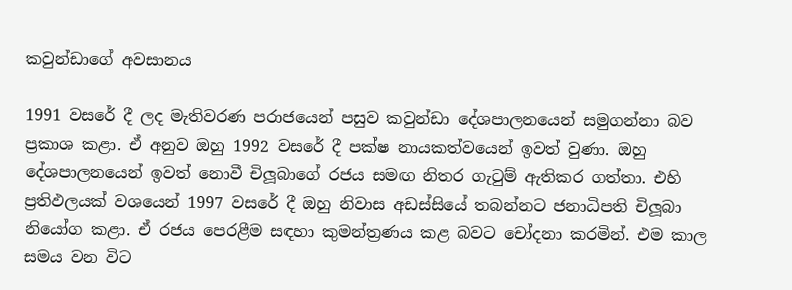කවුන්ඩාගේ අවසානය

1991 වසරේ දී ලද මැතිවරණ පරාජයෙන් පසුව කවුන්ඩා දේශපාලනයෙන් සමුගන්නා බව ප්‍රකාශ කළා. ඒ අනුව ඔහු 1992 වසරේ දී පක්ෂ නායකත්වයෙන් ඉවත් වුණා. ඔහු දේශපාලනයෙන් ඉවත් නොවී චිලූබාගේ රජය සමඟ නිතර ගැටුම් ඇතිකර ගත්තා. එහි ප්‍රතිඵලයක් වශයෙන් 1997 වසරේ දී ඔහු නිවාස අඩස්සියේ තබන්නට ජනාධිපති චිලූබා නියෝග කළා. ඒ රජය පෙරළීම සඳහා කුමන්ත්‍රණය කළ බවට චෝදනා කරමින්. එම කාල සමය වන විට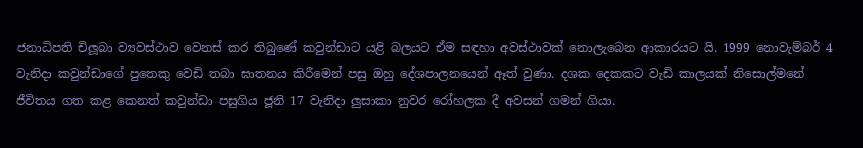ජනාධිපති චිලූබා ව්‍යවස්ථාව වෙනස් කර තිබුණේ කවුන්ඩාට යළි බලයට ඒම සඳහා අවස්ථාවක් නොලැබෙන ආකාරයට යි. 1999 නොවැම්බර් 4 වැනිදා කවුන්ඩාගේ පුතෙකු වෙඩි තබා ඝාතනය කිරීමෙන් පසු ඔහු දේශපාලනයෙන් ඈත් වුණා. දශක දෙකකට වැඩි කාලයක් නිසොල්මනේ ජීවිතය ගත කළ කෙනත් කවුන්ඩා පසුගිය ජූනි 17 වැනිදා ලුසාකා නුවර රෝහලක දී අවසන් ගමන් ගියා.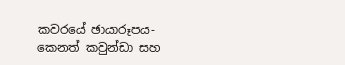කවරයේ ඡායාරූපය- කෙනත් කවුන්ඩා සහ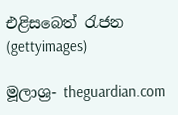එළිසබෙත් රැජන (gettyimages)

මූලාශ්‍ර- theguardian.com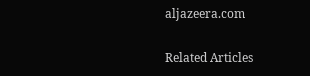aljazeera.com

Related Articles